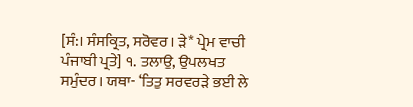[ਸੰ:। ਸੰਸਕ੍ਰਿਤ, ਸਰੋਵਰ। ੜੇ* ਪ੍ਰੇਮ ਵਾਚੀ ਪੰਜਾਬੀ ਪ੍ਰਤੇ] ੧. ਤਲਾਉ, ਉਪਲਖਤ ਸਮੁੰਦਰ। ਯਥਾ- ‘ਤਿਤੁ ਸਰਵਰੜੇ ਭਈ ਲੇ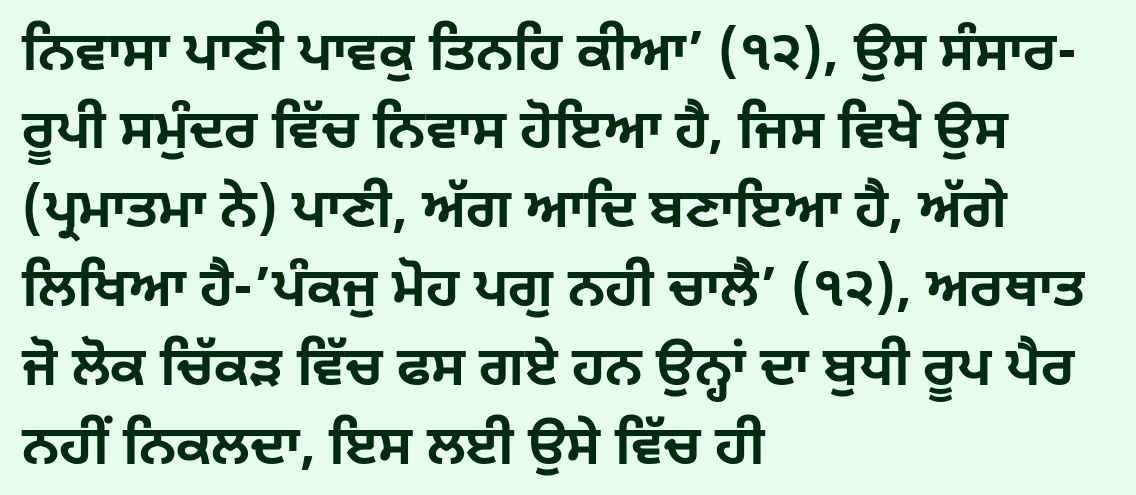ਨਿਵਾਸਾ ਪਾਣੀ ਪਾਵਕੁ ਤਿਨਹਿ ਕੀਆ’ (੧੨), ਉਸ ਸੰਸਾਰ-ਰੂਪੀ ਸਮੁੰਦਰ ਵਿੱਚ ਨਿਵਾਸ ਹੋਇਆ ਹੈ, ਜਿਸ ਵਿਖੇ ਉਸ (ਪ੍ਰਮਾਤਮਾ ਨੇ) ਪਾਣੀ, ਅੱਗ ਆਦਿ ਬਣਾਇਆ ਹੈ, ਅੱਗੇ ਲਿਖਿਆ ਹੈ-’ਪੰਕਜੁ ਮੋਹ ਪਗੁ ਨਹੀ ਚਾਲੈ’ (੧੨), ਅਰਥਾਤ ਜੋ ਲੋਕ ਚਿੱਕੜ ਵਿੱਚ ਫਸ ਗਏ ਹਨ ਉਨ੍ਹਾਂ ਦਾ ਬੁਧੀ ਰੂਪ ਪੈਰ ਨਹੀਂ ਨਿਕਲਦਾ, ਇਸ ਲਈ ਉਸੇ ਵਿੱਚ ਹੀ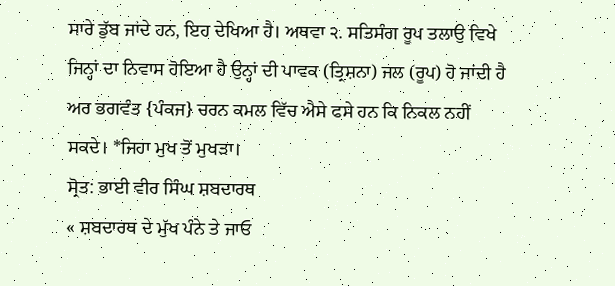ਸਾਰੇ ਡੁੱਬ ਜਾਂਦੇ ਹਨ, ਇਹ ਦੇਖਿਆ ਹੈ। ਅਥਵਾ ੨. ਸਤਿਸੰਗ ਰੂਪ ਤਲਾਉ ਵਿਖੇ ਜਿਨ੍ਹਾਂ ਦਾ ਨਿਵਾਸ ਹੋਇਆ ਹੈ ਉਨ੍ਹਾਂ ਦੀ ਪਾਵਕ (ਤ੍ਰਿਸ਼ਨਾ) ਜਲ (ਰੂਪ) ਹੋ ਜਾਂਦੀ ਹੈ ਅਰ ਭਗਵੰਤ {ਪੰਕਜ} ਚਰਨ ਕਮਲ ਵਿੱਚ ਐਸੇ ਫਸੇ ਹਨ ਕਿ ਨਿਕਲ ਨਹੀਂ ਸਕਦੇ। *ਜਿਹਾ ਮੁਖ ਤੋਂ ਮੁਖੜਾ।
ਸ੍ਰੋਤ: ਭਾਈ ਵੀਰ ਸਿੰਘ ਸ਼ਬਦਾਰਥ
« ਸ਼ਬਦਾਰਥ ਦੇ ਮੁੱਖ ਪੰਨੇ ਤੇ ਜਾਓ